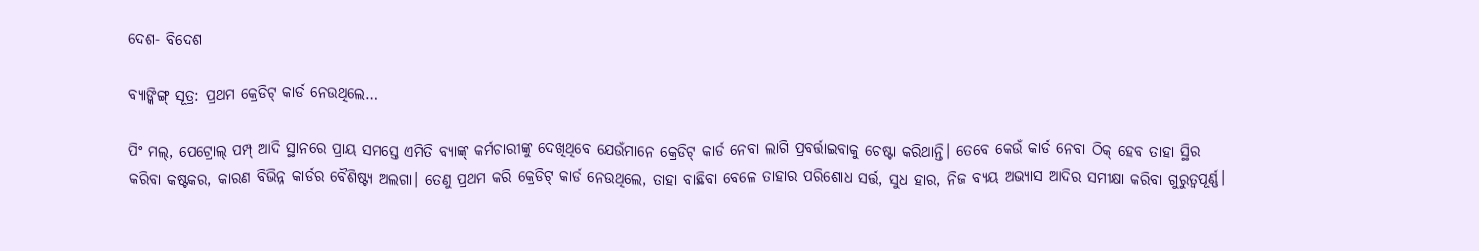ଦେଶ- ବିଦେଶ

ବ୍ୟାଙ୍କିଙ୍ଗ୍‌ ସୂତ୍ର: ପ୍ରଥମ କ୍ରେଡିଟ୍‌ କାର୍ଡ ନେଉଥିଲେ…

ପିଂ ମଲ୍, ପେଟ୍ରୋଲ୍ ପମ୍ପ୍ ଆଦି ସ୍ଥାନରେ ପ୍ରାୟ ସମସ୍ତେ ଏମିତି ବ୍ୟାଙ୍କ୍ କର୍ମଚାରୀଙ୍କୁ ଦେଖିଥିବେ ଯେଉଁମାନେ କ୍ରେଡିଟ୍ କାର୍ଡ ନେବା ଲାଗି ପ୍ରବର୍ତ୍ତାଇବାକୁ ଚେଷ୍ଟା କରିଥାନ୍ତି। ତେବେ କେଉଁ କାର୍ଡ ନେବା ଠିକ୍ ହେବ ତାହା ସ୍ଥିର କରିବା କଷ୍ଟକର, କାରଣ ବିଭିନ୍ନ କାର୍ଡର ବୈଶିଷ୍ଟ୍ୟ ଅଲଗା। ତେଣୁ ପ୍ରଥମ କରି କ୍ରେଡିଟ୍ କାର୍ଡ ନେଉଥିଲେ, ତାହା ବାଛିବା ବେଳେ ତାହାର ପରିଶୋଧ ସର୍ତ୍ତ, ସୁଧ ହାର, ନିଜ ବ୍ୟୟ ଅଭ୍ୟାସ ଆଦିର ସମୀକ୍ଷା କରିବା ଗୁରୁତ୍ବପୂର୍ଣ୍ଣ।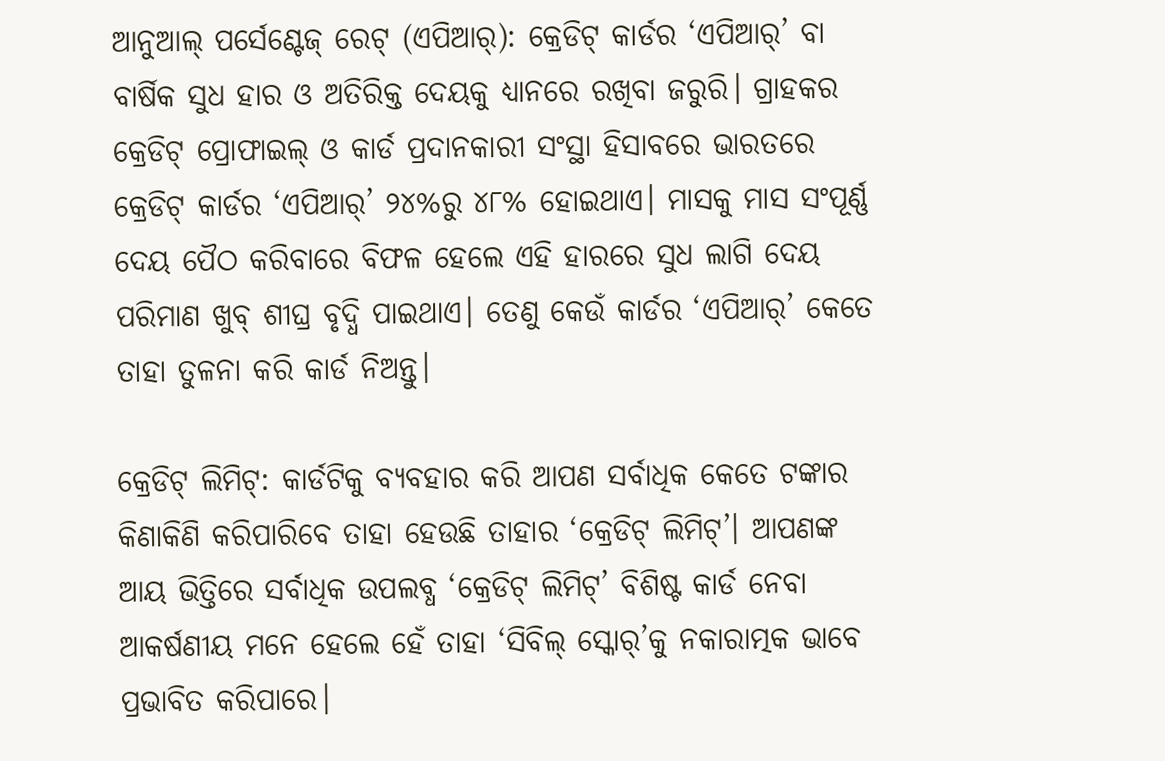ଆନୁଆଲ୍ ପର୍ସେଣ୍ଟେଜ୍ ରେଟ୍ (ଏପିଆର୍): କ୍ରେଡିଟ୍ କାର୍ଡର ‘ଏପିଆର୍’ ବା ବାର୍ଷିକ ସୁଧ ହାର ଓ ଅତିରିକ୍ତ ଦେୟକୁ ଧ୍ୟାନରେ ରଖିବା ଜରୁରି। ଗ୍ରାହକର କ୍ରେଡିଟ୍ ପ୍ରୋଫାଇଲ୍ ଓ କାର୍ଡ ପ୍ରଦାନକାରୀ ସଂସ୍ଥା ହିସାବରେ ଭାରତରେ କ୍ରେଡିଟ୍ କାର୍ଡର ‘ଏପିଆର୍’ ୨୪%ରୁ ୪୮% ହୋଇଥାଏ। ମାସକୁ ମାସ ସଂପୂର୍ଣ୍ଣ ଦେୟ ପୈଠ କରିବାରେ ବିଫଳ ହେଲେ ଏହି ହାରରେ ସୁଧ ଲାଗି ଦେୟ ପରିମାଣ ଖୁବ୍ ଶୀଘ୍ର ବୃଦ୍ଧି ପାଇଥାଏ। ତେଣୁ କେଉଁ କାର୍ଡର ‘ଏପିଆର୍’ କେତେ ତାହା ତୁଳନା କରି କାର୍ଡ ନିଅନ୍ତୁ।

କ୍ରେଡିଟ୍ ଲିମିଟ୍: କାର୍ଡଟିକୁ ବ୍ୟବହାର କରି ଆପଣ ସର୍ବାଧିକ କେତେ ଟଙ୍କାର କିଣାକିଣି କରିପାରିବେ ତାହା ହେଉଛି ତାହାର ‘କ୍ରେଡିଟ୍ ଲିମିଟ୍’। ଆପଣଙ୍କ ଆୟ ଭିତ୍ତିରେ ସର୍ବାଧିକ ଉପଲବ୍ଧ ‘କ୍ରେଡିଟ୍ ଲିମିଟ୍’ ବିଶିଷ୍ଟ କାର୍ଡ ନେବା ଆକର୍ଷଣୀୟ ମନେ ହେଲେ ହେଁ ତାହା ‘ସିବିଲ୍ ସ୍କୋର୍’କୁ ନକାରାତ୍ମକ ଭାବେ ପ୍ରଭାବିତ କରିପାରେ।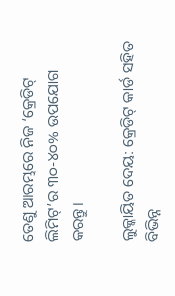ତେଣୁ ଆରମ୍ଭରେ ନିଜ ‘କ୍ରେଡିଟ୍ ଲିମିଟ୍’ର ୩୦-୪୦% ଉପଯୋଗ କରନ୍ତୁ।

ଲୁକ୍କାୟିତ ଦେୟ: କ୍ରେଡିଟ୍ କାର୍ଡ ସହିତ ବିଭିନ୍ନ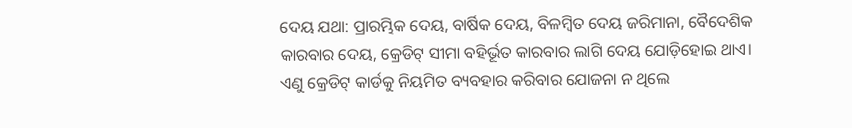ଦେୟ ଯଥା: ପ୍ରାରମ୍ଭିକ ଦେୟ, ବାର୍ଷିକ ଦେୟ, ବିଳମ୍ବିତ ଦେୟ ଜରିମାନା, ବୈଦେଶିକ କାରବାର ଦେୟ, କ୍ରେଡିଟ୍ ସୀମା ବହିର୍ଭୂତ କାରବାର ଲାଗି ଦେୟ ଯୋଡ଼ିହୋଇ ଥାଏ। ଏଣୁ କ୍ରେଡିଟ୍ କାର୍ଡକୁ ନିୟମିତ ବ୍ୟବହାର କରିବାର ଯୋଜନା ନ ଥିଲେ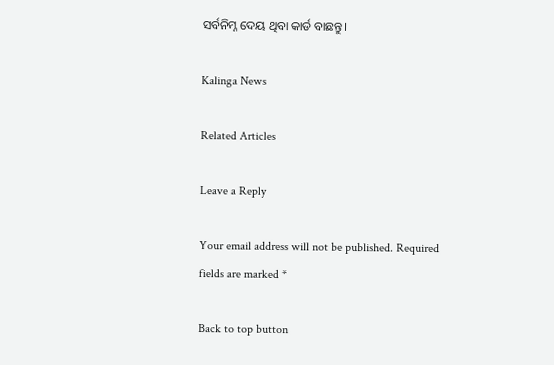ସର୍ବନିମ୍ନ ଦେୟ ଥିବା କାର୍ଡ ବାଛନ୍ତୁ।

Kalinga News

Related Articles

Leave a Reply

Your email address will not be published. Required fields are marked *

Back to top button